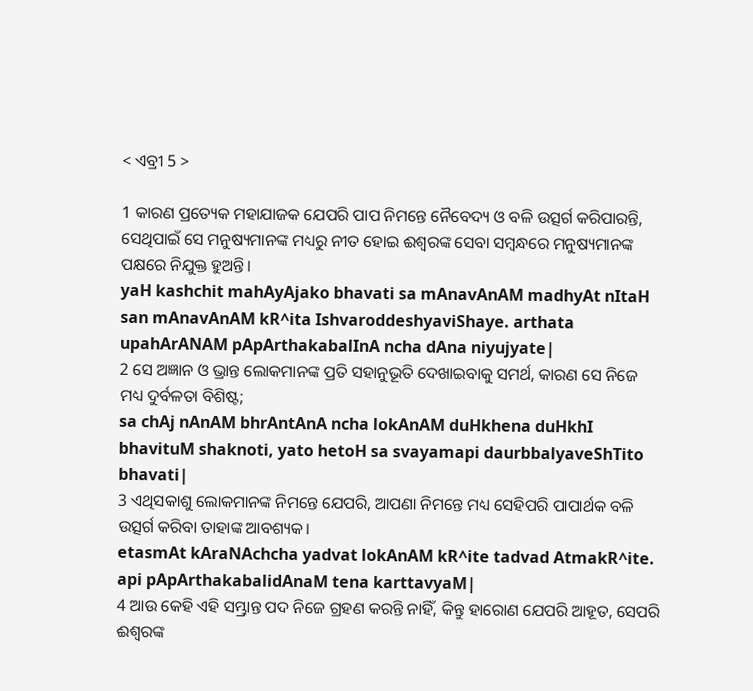< ଏବ୍ରୀ 5 >

1 କାରଣ ପ୍ରତ୍ୟେକ ମହାଯାଜକ ଯେପରି ପାପ ନିମନ୍ତେ ନୈବେଦ୍ୟ ଓ ବଳି ଉତ୍ସର୍ଗ କରିପାରନ୍ତି, ସେଥିପାଇଁ ସେ ମନୁଷ୍ୟମାନଙ୍କ ମଧ୍ୟରୁ ନୀତ ହୋଇ ଈଶ୍ବରଙ୍କ ସେବା ସମ୍ବନ୍ଧରେ ମନୁଷ୍ୟମାନଙ୍କ ପକ୍ଷରେ ନିଯୁକ୍ତ ହୁଅନ୍ତି।
yaH kashchit mahAyAjako bhavati sa mAnavAnAM madhyAt nItaH san mAnavAnAM kR^ita IshvaroddeshyaviShaye. arthata upahArANAM pApArthakabalInA ncha dAna niyujyate|
2 ସେ ଅଜ୍ଞାନ ଓ ଭ୍ରାନ୍ତ ଲୋକମାନଙ୍କ ପ୍ରତି ସହାନୁଭୂତି ଦେଖାଇବାକୁ ସମର୍ଥ, କାରଣ ସେ ନିଜେ ମଧ୍ୟ ଦୁର୍ବଳତା ବିଶିଷ୍ଟ;
sa chAj nAnAM bhrAntAnA ncha lokAnAM duHkhena duHkhI bhavituM shaknoti, yato hetoH sa svayamapi daurbbalyaveShTito bhavati|
3 ଏଥିସକାଶୁ ଲୋକମାନଙ୍କ ନିମନ୍ତେ ଯେପରି, ଆପଣା ନିମନ୍ତେ ମଧ୍ୟ ସେହିପରି ପାପାର୍ଥକ ବଳି ଉତ୍ସର୍ଗ କରିବା ତାହାଙ୍କ ଆବଶ୍ୟକ।
etasmAt kAraNAchcha yadvat lokAnAM kR^ite tadvad AtmakR^ite. api pApArthakabalidAnaM tena karttavyaM|
4 ଆଉ କେହି ଏହି ସମ୍ଭ୍ରାନ୍ତ ପଦ ନିଜେ ଗ୍ରହଣ କରନ୍ତି ନାହିଁ, କିନ୍ତୁ ହାରୋଣ ଯେପରି ଆହୂତ, ସେପରି ଈଶ୍ବରଙ୍କ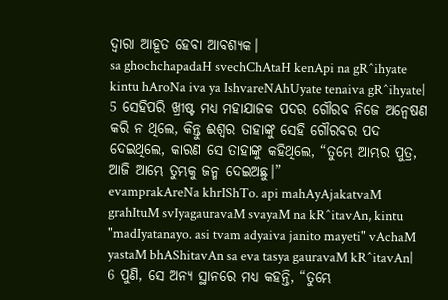ଦ୍ୱାରା ଆହୂତ ହେବା ଆବଶ୍ୟକ।
sa ghochchapadaH svechChAtaH kenApi na gR^ihyate kintu hAroNa iva ya IshvareNAhUyate tenaiva gR^ihyate|
5 ସେହିପରି ଖ୍ରୀଷ୍ଟ ମଧ୍ୟ ମହାଯାଜକ ପଦର ଗୌରବ ନିଜେ ଅନ୍ୱେଷଣ କରି ନ ଥିଲେ, କିନ୍ତୁ ଈଶ୍ବର ତାହାଙ୍କୁ ସେହି ଗୌରବର ପଦ ଦେଇଥିଲେ, କାରଣ ସେ ତାହାଙ୍କୁ କହିଥିଲେ, “ତୁମ୍ଭେ ଆମ୍ଭର ପୁତ୍ର, ଆଜି ଆମ୍ଭେ ତୁମ୍ଭକୁ ଜନ୍ମ ଦେଇଅଛୁ।”
evamprakAreNa khrIShTo. api mahAyAjakatvaM grahItuM svIyagauravaM svayaM na kR^itavAn, kintu "madIyatanayo. asi tvam adyaiva janito mayeti" vAchaM yastaM bhAShitavAn sa eva tasya gauravaM kR^itavAn|
6 ପୁଣି, ସେ ଅନ୍ୟ ସ୍ଥାନରେ ମଧ୍ୟ କହନ୍ତି, “ତୁମ୍ଭେ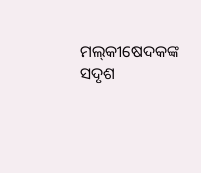ମଲ୍‍କୀଷେଦକଙ୍କ ସଦୃଶ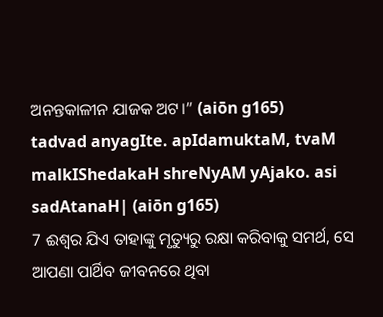ଅନନ୍ତକାଳୀନ ଯାଜକ ଅଟ।” (aiōn g165)
tadvad anyagIte. apIdamuktaM, tvaM malkIShedakaH shreNyAM yAjako. asi sadAtanaH| (aiōn g165)
7 ଈଶ୍ବର ଯିଏ ତାହାଙ୍କୁ ମୃତ୍ୟୁରୁ ରକ୍ଷା କରିବାକୁ ସମର୍ଥ, ସେ ଆପଣା ପାର୍ଥିବ ଜୀବନରେ ଥିବା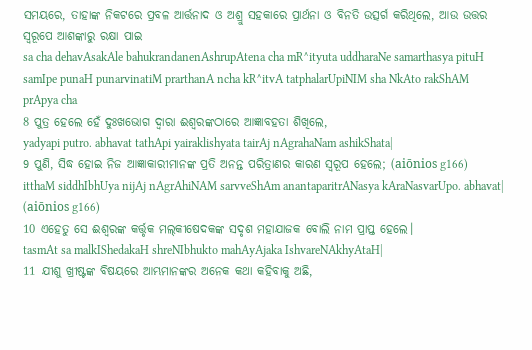ସମୟରେ, ତାହାଙ୍କ ନିକଟରେ ପ୍ରବଳ ଆର୍ତ୍ତନାଦ ଓ ଅଶ୍ରୁ ସହକାରେ ପ୍ରାର୍ଥନା ଓ ବିନତି ଉତ୍ସର୍ଗ କରିଥିଲେ, ଆଉ ଉତ୍ତର ସ୍ୱରୂପେ ଆଶଙ୍କାରୁ ରକ୍ଷା ପାଇ
sa cha dehavAsakAle bahukrandanenAshrupAtena cha mR^ityuta uddharaNe samarthasya pituH samIpe punaH punarvinatiM prarthanA ncha kR^itvA tatphalarUpiNIM sha NkAto rakShAM prApya cha
8 ପୁତ୍ର ହେଲେ ହେଁ ଦୁଃଖଭୋଗ ଦ୍ୱାରା ଈଶ୍ବରଙ୍କଠାରେ ଆଜ୍ଞାବହତା ଶିଖିଲେ,
yadyapi putro. abhavat tathApi yairaklishyata tairAj nAgrahaNam ashikShata|
9 ପୁଣି, ସିଦ୍ଧ ହୋଇ ନିଜ ଆଜ୍ଞାକାରୀମାନଙ୍କ ପ୍ରତି ଅନନ୍ତ ପରିତ୍ରାଣର କାରଣ ସ୍ୱରୂପ ହେଲେ; (aiōnios g166)
itthaM siddhIbhUya nijAj nAgrAhiNAM sarvveShAm anantaparitrANasya kAraNasvarUpo. abhavat| (aiōnios g166)
10 ଏହେତୁ ସେ ଈଶ୍ବରଙ୍କ କର୍ତ୍ତୃକ ମଲ୍‍କୀଷେଦକଙ୍କ ସଦୃଶ ମହାଯାଜକ ବୋଲି ନାମ ପ୍ରାପ୍ତ ହେଲେ।
tasmAt sa malkIShedakaH shreNIbhukto mahAyAjaka IshvareNAkhyAtaH|
11 ଯୀଶୁ ଖ୍ରୀଷ୍ଟଙ୍କ ବିଷୟରେ ଆମ୍ଭମାନଙ୍କର ଅନେକ କଥା କହିବାକୁ ଅଛି,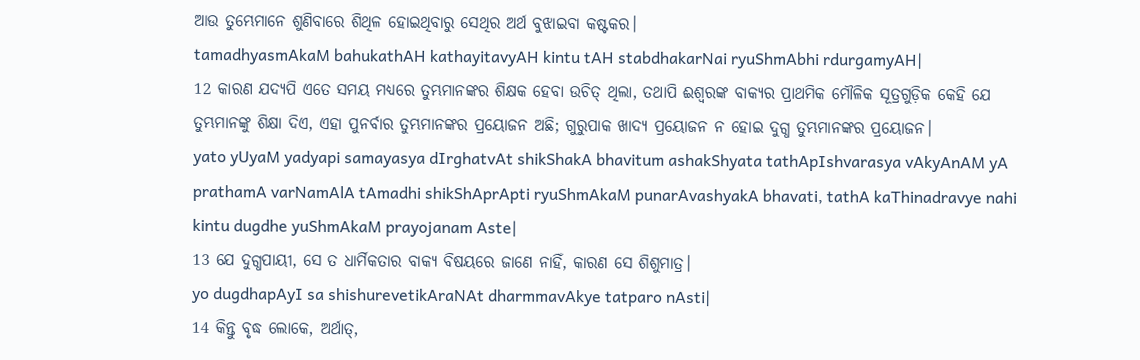ଆଉ ତୁମ୍ଭେମାନେ ଶୁଣିବାରେ ଶିଥିଳ ହୋଇଥିବାରୁ ସେଥିର ଅର୍ଥ ବୁଝାଇବା କଷ୍ଟକର।
tamadhyasmAkaM bahukathAH kathayitavyAH kintu tAH stabdhakarNai ryuShmAbhi rdurgamyAH|
12 କାରଣ ଯଦ୍ୟପି ଏତେ ସମୟ ମଧ୍ୟରେ ତୁମ୍ଭମାନଙ୍କର ଶିକ୍ଷକ ହେବା ଉଚିତ୍ ଥିଲା, ତଥାପି ଈଶ୍ବରଙ୍କ ବାକ୍ୟର ପ୍ରାଥମିକ ମୌଳିକ ସୂତ୍ରଗୁଡ଼ିକ କେହି ଯେ ତୁମ୍ଭମାନଙ୍କୁ ଶିକ୍ଷା ଦିଏ, ଏହା ପୁନର୍ବାର ତୁମ୍ଭମାନଙ୍କର ପ୍ରୟୋଜନ ଅଛି; ଗୁରୁପାକ ଖାଦ୍ୟ ପ୍ରୟୋଜନ ନ ହୋଇ ଦୁଗ୍ଧ ତୁମ୍ଭମାନଙ୍କର ପ୍ରୟୋଜନ।
yato yUyaM yadyapi samayasya dIrghatvAt shikShakA bhavitum ashakShyata tathApIshvarasya vAkyAnAM yA prathamA varNamAlA tAmadhi shikShAprApti ryuShmAkaM punarAvashyakA bhavati, tathA kaThinadravye nahi kintu dugdhe yuShmAkaM prayojanam Aste|
13 ଯେ ଦୁଗ୍ଧପାୟୀ, ସେ ତ ଧାର୍ମିକତାର ବାକ୍ୟ ବିଷୟରେ ଜାଣେ ନାହିଁ, କାରଣ ସେ ଶିଶୁମାତ୍ର।
yo dugdhapAyI sa shishurevetikAraNAt dharmmavAkye tatparo nAsti|
14 କିନ୍ତୁ ବୃଦ୍ଧ ଲୋକେ, ଅର୍ଥାତ୍‍,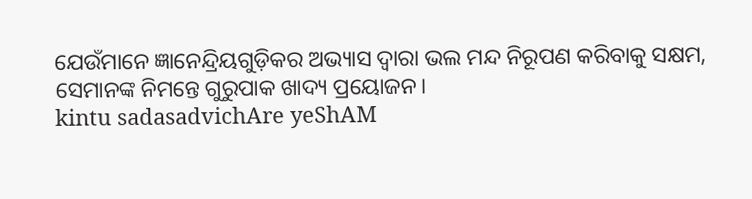ଯେଉଁମାନେ ଜ୍ଞାନେନ୍ଦ୍ରିୟଗୁଡ଼ିକର ଅଭ୍ୟାସ ଦ୍ୱାରା ଭଲ ମନ୍ଦ ନିରୂପଣ କରିବାକୁ ସକ୍ଷମ, ସେମାନଙ୍କ ନିମନ୍ତେ ଗୁରୁପାକ ଖାଦ୍ୟ ପ୍ରୟୋଜନ।
kintu sadasadvichAre yeShAM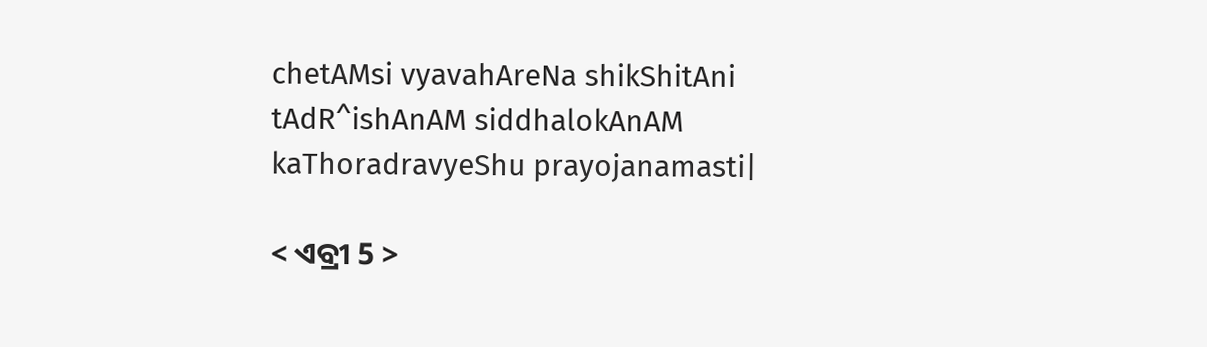chetAMsi vyavahAreNa shikShitAni tAdR^ishAnAM siddhalokAnAM kaThoradravyeShu prayojanamasti|

< ଏବ୍ରୀ 5 >